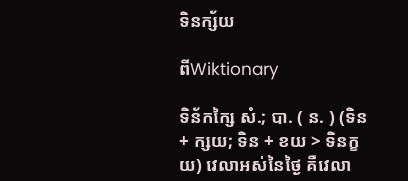ទិនក្ស័យ

ពីWiktionary

ទិន័កក្សៃ សំ.; បា. ( ន. ) (ទិន + ក្សយ; ទិន + ខយ > ទិនក្ខយ) វេលាអស់នៃថ្ងៃ គឺវេលា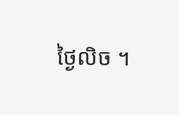ថ្ងៃលិច ។